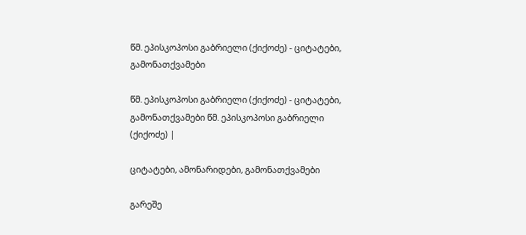წმ. ეპისკოპოსი გაბრიელი (ქიქოძე) - ციტატები, გამონათქვამები

წმ. ეპისკოპოსი გაბრიელი (ქიქოძე) - ციტატები, გამონათქვამები წმ. ეპისკოპოსი გაბრიელი (ქიქოძე) |

ციტატები, ამონარიდები, გამონათქვამები

გარეშე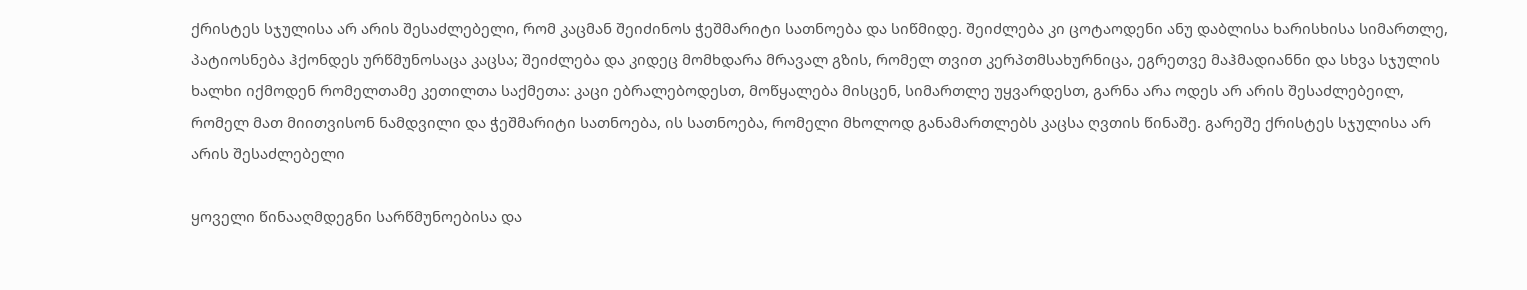ქრისტეს სჯულისა არ არის შესაძლებელი, რომ კაცმან შეიძინოს ჭეშმარიტი სათნოება და სიწმიდე. შეიძლება კი ცოტაოდენი ანუ დაბლისა ხარისხისა სიმართლე, პატიოსნება ჰქონდეს ურწმუნოსაცა კაცსა; შეიძლება და კიდეც მომხდარა მრავალ გზის, რომელ თვით კერპთმსახურნიცა, ეგრეთვე მაჰმადიანნი და სხვა სჯულის ხალხი იქმოდენ რომელთამე კეთილთა საქმეთა: კაცი ებრალებოდესთ, მოწყალება მისცენ, სიმართლე უყვარდესთ, გარნა არა ოდეს არ არის შესაძლებეილ, რომელ მათ მიითვისონ ნამდვილი და ჭეშმარიტი სათნოება, ის სათნოება, რომელი მხოლოდ განამართლებს კაცსა ღვთის წინაშე. გარეშე ქრისტეს სჯულისა არ არის შესაძლებელი

ყოველი წინააღმდეგნი სარწმუნოებისა და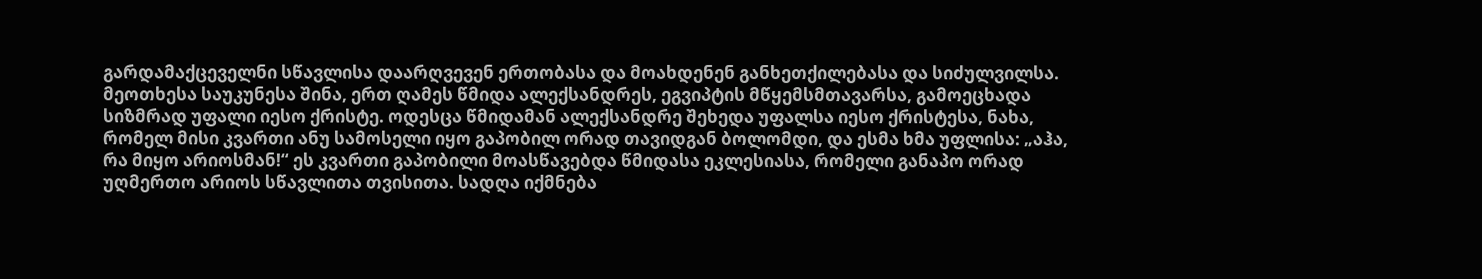გარდამაქცეველნი სწავლისა დაარღვევენ ერთობასა და მოახდენენ განხეთქილებასა და სიძულვილსა. მეოთხესა საუკუნესა შინა, ერთ ღამეს წმიდა ალექსანდრეს, ეგვიპტის მწყემსმთავარსა, გამოეცხადა სიზმრად უფალი იესო ქრისტე. ოდესცა წმიდამან ალექსანდრე შეხედა უფალსა იესო ქრისტესა, ნახა, რომელ მისი კვართი ანუ სამოსელი იყო გაპობილ ორად თავიდგან ბოლომდი, და ესმა ხმა უფლისა: „აჰა, რა მიყო არიოსმან!“ ეს კვართი გაპობილი მოასწავებდა წმიდასა ეკლესიასა, რომელი განაპო ორად უღმერთო არიოს სწავლითა თვისითა. სადღა იქმნება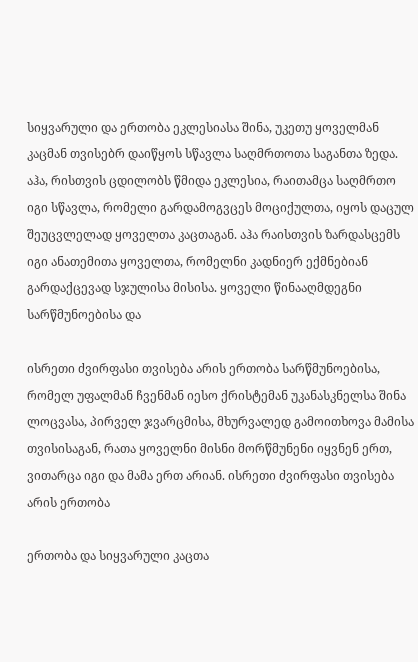სიყვარული და ერთობა ეკლესიასა შინა, უკეთუ ყოველმან კაცმან თვისებრ დაიწყოს სწავლა საღმრთოთა საგანთა ზედა. აჰა, რისთვის ცდილობს წმიდა ეკლესია, რაითამცა საღმრთო იგი სწავლა, რომელი გარდამოგვცეს მოციქულთა, იყოს დაცულ შეუცვლელად ყოველთა კაცთაგან. აჰა რაისთვის ზარდასცემს იგი ანათემითა ყოველთა, რომელნი კადნიერ ექმნებიან გარდაქცევად სჯულისა მისისა. ყოველი წინააღმდეგნი სარწმუნოებისა და

ისრეთი ძვირფასი თვისება არის ერთობა სარწმუნოებისა, რომელ უფალმან ჩვენმან იესო ქრისტემან უკანასკნელსა შინა ლოცვასა, პირველ ჯვარცმისა, მხურვალედ გამოითხოვა მამისა თვისისაგან, რათა ყოველნი მისნი მორწმუნენი იყვნენ ერთ, ვითარცა იგი და მამა ერთ არიან. ისრეთი ძვირფასი თვისება არის ერთობა

ერთობა და სიყვარული კაცთა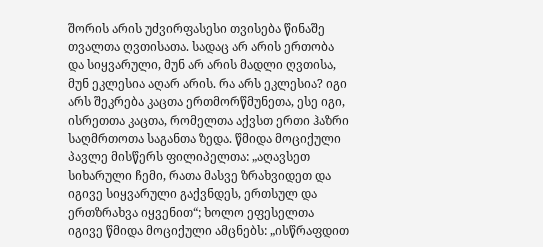შორის არის უძვირფასესი თვისება წინაშე თვალთა ღვთისათა. სადაც არ არის ერთობა და სიყვარული, მუნ არ არის მადლი ღვთისა, მუნ ეკლესია აღარ არის. რა არს ეკლესია? იგი არს შეკრება კაცთა ერთმორწმუნეთა, ესე იგი, ისრეთთა კაცთა, რომელთა აქვსთ ერთი ჰაზრი საღმრთოთა საგანთა ზედა. წმიდა მოციქული პავლე მისწერს ფილიპელთა: „აღავსეთ სიხარული ჩემი, რათა მასვე ზრახვიდეთ და იგივე სიყვარული გაქვნდეს, ერთსულ და ერთზრახვა იყვენით“; ხოლო ეფესელთა იგივე წმიდა მოციქული ამცნებს: „ისწრაფდით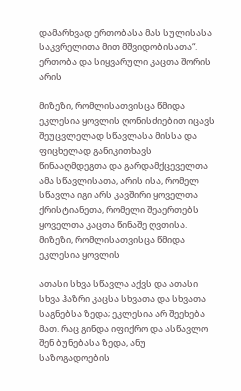დამარხვად ერთობასა მას სულისასა საკვრელითა მით მშვიდობისათა“. ერთობა და სიყვარული კაცთა შორის არის

მიზეზი, რომლისათვისცა წმიდა ეკლესია ყოვლის ღონისძიებით იცავს შეუცვლელად სწავლასა მისსა და ფიცხელად განიკითხავს წინააღმდეგთა და გარდამქცეველთა ამა სწავლისათა, არის ისა, რომელ სწავლა იგი არს კავშირი ყოველთა ქრისტიანეთა, რომელი შეაერთებს ყოველთა კაცთა წინაშე ღვთისა. მიზეზი, რომლისათვისცა წმიდა ეკლესია ყოვლის

ათასი სხვა სწავლა აქვს და ათასი სხვა ჰაზრი კაცსა სხვათა და სხვათა საგნებსა ზედა; ეკლესია არ შეეხება მათ. რაც გინდა იფიქრო და ასწავლო შენ ბუნებასა ზედა, ანუ საზოგადოების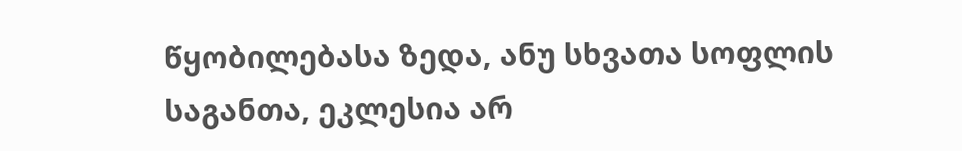წყობილებასა ზედა, ანუ სხვათა სოფლის საგანთა, ეკლესია არ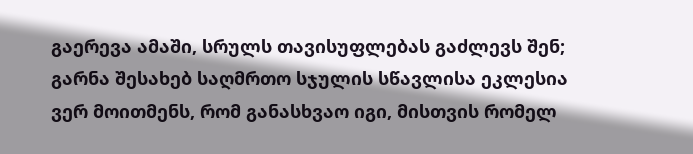გაერევა ამაში, სრულს თავისუფლებას გაძლევს შენ; გარნა შესახებ საღმრთო სჯულის სწავლისა ეკლესია ვერ მოითმენს, რომ განასხვაო იგი, მისთვის რომელ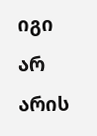იგი არ არის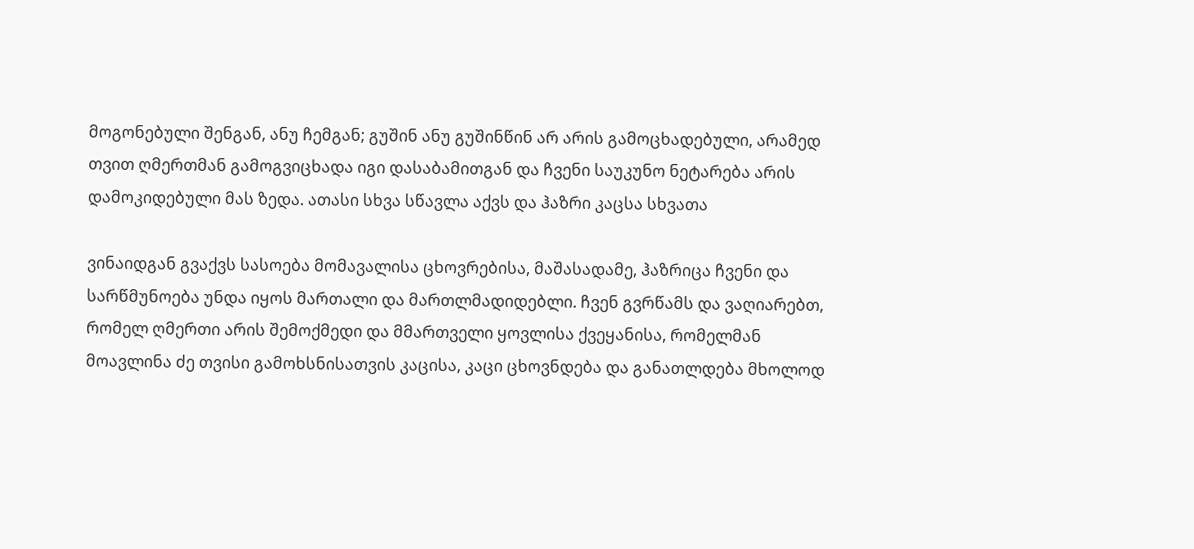მოგონებული შენგან, ანუ ჩემგან; გუშინ ანუ გუშინწინ არ არის გამოცხადებული, არამედ თვით ღმერთმან გამოგვიცხადა იგი დასაბამითგან და ჩვენი საუკუნო ნეტარება არის დამოკიდებული მას ზედა. ათასი სხვა სწავლა აქვს და ჰაზრი კაცსა სხვათა

ვინაიდგან გვაქვს სასოება მომავალისა ცხოვრებისა, მაშასადამე, ჰაზრიცა ჩვენი და სარწმუნოება უნდა იყოს მართალი და მართლმადიდებლი. ჩვენ გვრწამს და ვაღიარებთ, რომელ ღმერთი არის შემოქმედი და მმართველი ყოვლისა ქვეყანისა, რომელმან მოავლინა ძე თვისი გამოხსნისათვის კაცისა, კაცი ცხოვნდება და განათლდება მხოლოდ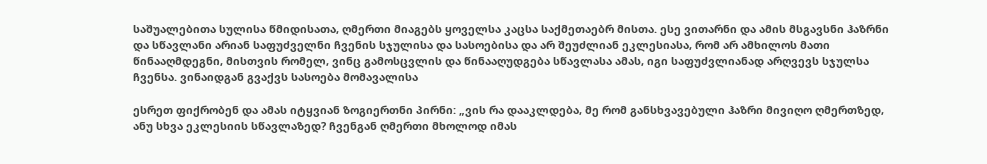საშუალებითა სულისა წმიდისათა, ღმერთი მიაგებს ყოველსა კაცსა საქმეთაებრ მისთა. ესე ვითარნი და ამის მსგავსნი ჰაზრნი და სწავლანი არიან საფუძველნი ჩვენის სჯულისა და სასოებისა და არ შეუძლიან ეკლესიასა, რომ არ ამხილოს მათი წინააღმდეგნი, მისთვის რომელ, ვინც გამოსცვლის და წინააღუდგება სწავლასა ამას, იგი საფუძვლიანად არღვევს სჯულსა ჩვენსა. ვინაიდგან გვაქვს სასოება მომავალისა

ესრეთ ფიქრობენ და ამას იტყვიან ზოგიერთნი პირნი: „ვის რა დააკლდება, მე რომ განსხვავებული ჰაზრი მივიღო ღმერთზედ, ანუ სხვა ეკლესიის სწავლაზედ? ჩვენგან ღმერთი მხოლოდ იმას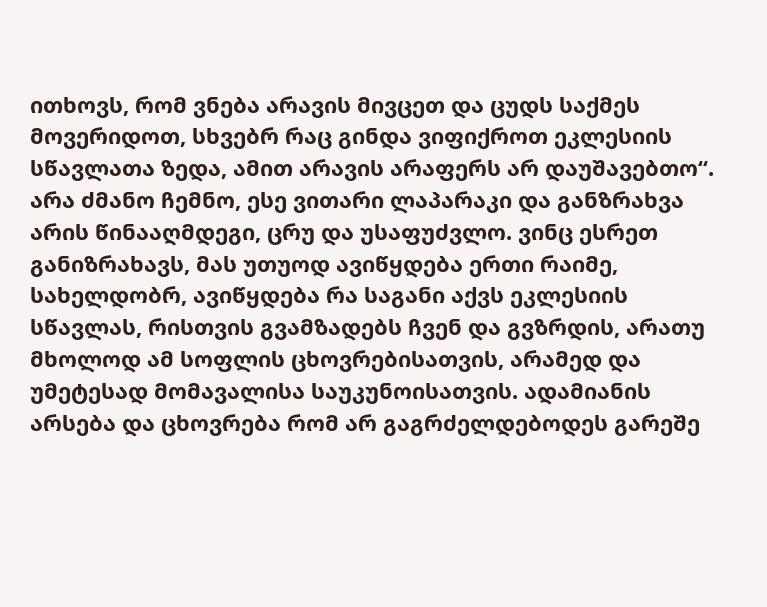ითხოვს, რომ ვნება არავის მივცეთ და ცუდს საქმეს მოვერიდოთ, სხვებრ რაც გინდა ვიფიქროთ ეკლესიის სწავლათა ზედა, ამით არავის არაფერს არ დაუშავებთო“. არა ძმანო ჩემნო, ესე ვითარი ლაპარაკი და განზრახვა არის წინააღმდეგი, ცრუ და უსაფუძვლო. ვინც ესრეთ განიზრახავს, მას უთუოდ ავიწყდება ერთი რაიმე, სახელდობრ, ავიწყდება რა საგანი აქვს ეკლესიის სწავლას, რისთვის გვამზადებს ჩვენ და გვზრდის, არათუ მხოლოდ ამ სოფლის ცხოვრებისათვის, არამედ და უმეტესად მომავალისა საუკუნოისათვის. ადამიანის არსება და ცხოვრება რომ არ გაგრძელდებოდეს გარეშე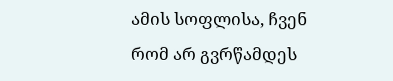ამის სოფლისა, ჩვენ რომ არ გვრწამდეს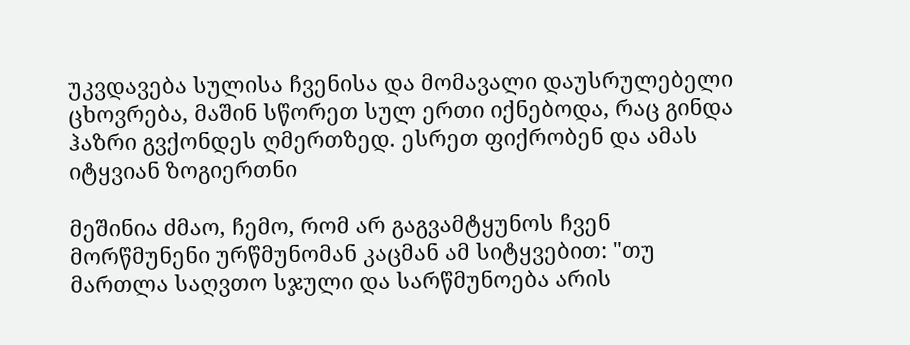უკვდავება სულისა ჩვენისა და მომავალი დაუსრულებელი ცხოვრება, მაშინ სწორეთ სულ ერთი იქნებოდა, რაც გინდა ჰაზრი გვქონდეს ღმერთზედ. ესრეთ ფიქრობენ და ამას იტყვიან ზოგიერთნი

მეშინია ძმაო, ჩემო, რომ არ გაგვამტყუნოს ჩვენ მორწმუნენი ურწმუნომან კაცმან ამ სიტყვებით: "თუ მართლა საღვთო სჯული და სარწმუნოება არის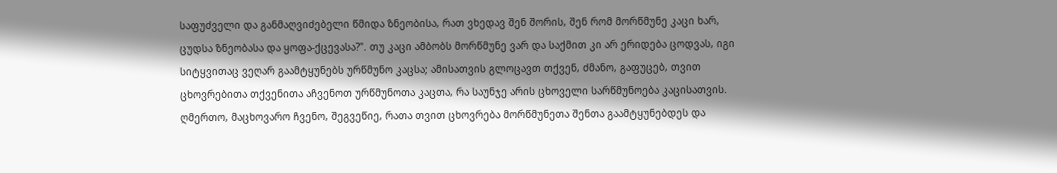საფუძველი და განმაღვიძებელი წმიდა ზნეობისა, რათ ვხედავ შენ შორის, შენ რომ მორწმუნე კაცი ხარ, ცუდსა ზნეობასა და ყოფა-ქცევასა?". თუ კაცი ამბობს მორწმუნე ვარ და საქმით კი არ ერიდება ცოდვას, იგი სიტყვითაც ვეღარ გაამტყუნებს ურწმუნო კაცსა; ამისათვის გლოცავთ თქვენ, ძმანო, გაფუცებ, თვით ცხოვრებითა თქვენითა აჩვენოთ ურწმუნოთა კაცთა, რა საუნჯე არის ცხოველი სარწმუნოება კაცისათვის. ღმერთო, მაცხოვარო ჩვენო, შეგვეწიე, რათა თვით ცხოვრება მორწმუნეთა შენთა გაამტყუნებდეს და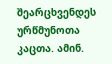შეარცხვენდეს ურწმუნოთა კაცთა. ამინ.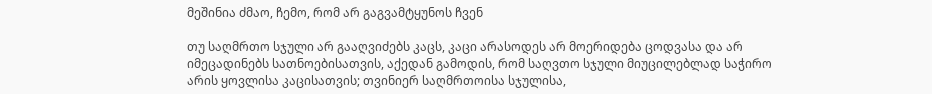მეშინია ძმაო, ჩემო, რომ არ გაგვამტყუნოს ჩვენ

თუ საღმრთო სჯული არ გააღვიძებს კაცს, კაცი არასოდეს არ მოერიდება ცოდვასა და არ იმეცადინებს სათნოებისათვის, აქედან გამოდის, რომ საღვთო სჯული მიუცილებლად საჭირო არის ყოვლისა კაცისათვის; თვინიერ საღმრთოისა სჯულისა,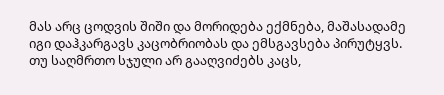მას არც ცოდვის შიში და მორიდება ექმნება, მაშასადამე იგი დაჰკარგავს კაცობრიობას და ემსგავსება პირუტყვს. თუ საღმრთო სჯული არ გააღვიძებს კაცს,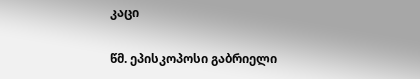კაცი

წმ. ეპისკოპოსი გაბრიელი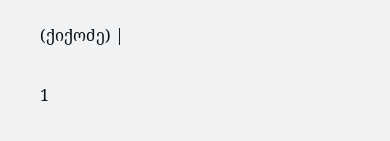(ქიქოძე) |

1